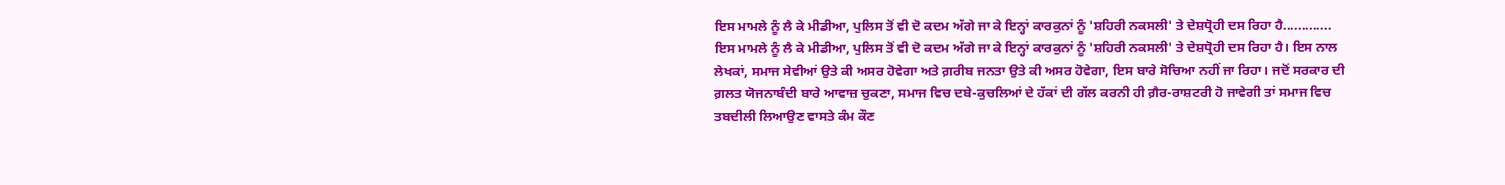ਇਸ ਮਾਮਲੇ ਨੂੰ ਲੈ ਕੇ ਮੀਡੀਆ, ਪੁਲਿਸ ਤੋਂ ਵੀ ਦੋ ਕਦਮ ਅੱਗੇ ਜਾ ਕੇ ਇਨ੍ਹਾਂ ਕਾਰਕੁਨਾਂ ਨੂੰ 'ਸ਼ਹਿਰੀ ਨਕਸਲੀ' ਤੇ ਦੇਸ਼ਧ੍ਰੋਹੀ ਦਸ ਰਿਹਾ ਹੈ.............
ਇਸ ਮਾਮਲੇ ਨੂੰ ਲੈ ਕੇ ਮੀਡੀਆ, ਪੁਲਿਸ ਤੋਂ ਵੀ ਦੋ ਕਦਮ ਅੱਗੇ ਜਾ ਕੇ ਇਨ੍ਹਾਂ ਕਾਰਕੁਨਾਂ ਨੂੰ 'ਸ਼ਹਿਰੀ ਨਕਸਲੀ' ਤੇ ਦੇਸ਼ਧ੍ਰੋਹੀ ਦਸ ਰਿਹਾ ਹੈ। ਇਸ ਨਾਲ ਲੇਖਕਾਂ, ਸਮਾਜ ਸੇਵੀਆਂ ਉਤੇ ਕੀ ਅਸਰ ਹੋਵੇਗਾ ਅਤੇ ਗ਼ਰੀਬ ਜਨਤਾ ਉਤੇ ਕੀ ਅਸਰ ਹੋਵੇਗਾ, ਇਸ ਬਾਰੇ ਸੋਚਿਆ ਨਹੀਂ ਜਾ ਰਿਹਾ। ਜਦੋਂ ਸਰਕਾਰ ਦੀ ਗ਼ਲਤ ਯੋਜਨਾਬੰਦੀ ਬਾਰੇ ਆਵਾਜ਼ ਚੁਕਣਾ, ਸਮਾਜ ਵਿਚ ਦਬੇ-ਕੁਚਲਿਆਂ ਦੇ ਹੱਕਾਂ ਦੀ ਗੱਲ ਕਰਨੀ ਹੀ ਗ਼ੈਰ-ਰਾਸ਼ਟਰੀ ਹੋ ਜਾਵੇਗੀ ਤਾਂ ਸਮਾਜ ਵਿਚ ਤਬਦੀਲੀ ਲਿਆਉਣ ਵਾਸਤੇ ਕੰਮ ਕੌਣ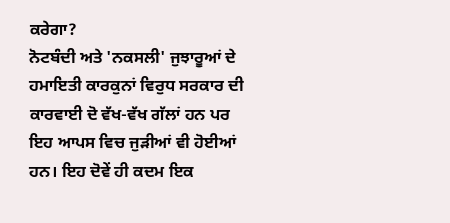ਕਰੇਗਾ?
ਨੋਟਬੰਦੀ ਅਤੇ 'ਨਕਸਲੀ' ਜੁਝਾਰੂਆਂ ਦੇ ਹਮਾਇਤੀ ਕਾਰਕੁਨਾਂ ਵਿਰੁਧ ਸਰਕਾਰ ਦੀ ਕਾਰਵਾਈ ਦੋ ਵੱਖ-ਵੱਖ ਗੱਲਾਂ ਹਨ ਪਰ ਇਹ ਆਪਸ ਵਿਚ ਜੁੜੀਆਂ ਵੀ ਹੋਈਆਂ ਹਨ। ਇਹ ਦੋਵੇਂ ਹੀ ਕਦਮ ਇਕ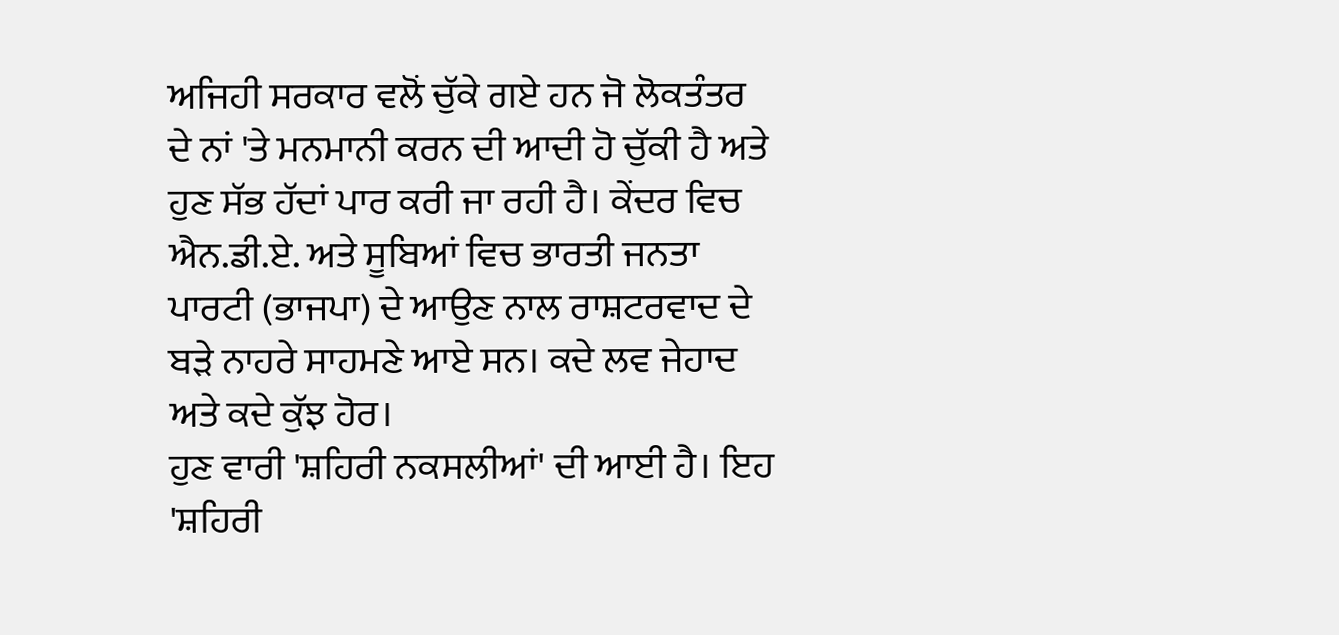ਅਜਿਹੀ ਸਰਕਾਰ ਵਲੋਂ ਚੁੱਕੇ ਗਏ ਹਨ ਜੋ ਲੋਕਤੰਤਰ ਦੇ ਨਾਂ 'ਤੇ ਮਨਮਾਨੀ ਕਰਨ ਦੀ ਆਦੀ ਹੋ ਚੁੱਕੀ ਹੈ ਅਤੇ ਹੁਣ ਸੱਭ ਹੱਦਾਂ ਪਾਰ ਕਰੀ ਜਾ ਰਹੀ ਹੈ। ਕੇਂਦਰ ਵਿਚ ਐਨ.ਡੀ.ਏ. ਅਤੇ ਸੂਬਿਆਂ ਵਿਚ ਭਾਰਤੀ ਜਨਤਾ ਪਾਰਟੀ (ਭਾਜਪਾ) ਦੇ ਆਉਣ ਨਾਲ ਰਾਸ਼ਟਰਵਾਦ ਦੇ ਬੜੇ ਨਾਹਰੇ ਸਾਹਮਣੇ ਆਏ ਸਨ। ਕਦੇ ਲਵ ਜੇਹਾਦ ਅਤੇ ਕਦੇ ਕੁੱਝ ਹੋਰ।
ਹੁਣ ਵਾਰੀ 'ਸ਼ਹਿਰੀ ਨਕਸਲੀਆਂ' ਦੀ ਆਈ ਹੈ। ਇਹ 'ਸ਼ਹਿਰੀ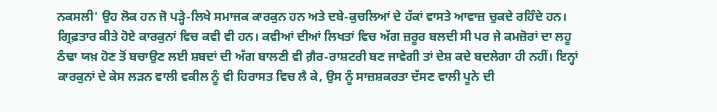ਨਕਸਲੀ' ਉਹ ਲੋਕ ਹਨ ਜੋ ਪੜ੍ਹੇ-ਲਿਖੇ ਸਮਾਜਕ ਕਾਰਕੁਨ ਹਨ ਅਤੇ ਦਬੇ-ਕੁਚਲਿਆਂ ਦੇ ਹੱਕਾਂ ਵਾਸਤੇ ਆਵਾਜ਼ ਚੁਕਦੇ ਰਹਿੰਦੇ ਹਨ। ਗ੍ਰਿਫ਼ਤਾਰ ਕੀਤੇ ਹੋਏ ਕਾਰਕੁਨਾਂ ਵਿਚ ਕਵੀ ਵੀ ਹਨ। ਕਵੀਆਂ ਦੀਆਂ ਲਿਖਤਾਂ ਵਿਚ ਅੱਗ ਜ਼ਰੂਰ ਬਲਦੀ ਸੀ ਪਰ ਜੇ ਕਮਜ਼ੋਰਾਂ ਦਾ ਲਹੂ ਠੰਢਾ ਯਖ਼ ਹੋਣ ਤੋਂ ਬਚਾਉਣ ਲਈ ਸ਼ਬਦਾਂ ਦੀ ਅੱਗ ਬਾਲਣੀ ਵੀ ਗ਼ੈਰ-ਰਾਸ਼ਟਰੀ ਬਣ ਜਾਵੇਗੀ ਤਾਂ ਦੇਸ਼ ਕਦੇ ਬਦਲੇਗਾ ਹੀ ਨਹੀਂ। ਇਨ੍ਹਾਂ ਕਾਰਕੁਨਾਂ ਦੇ ਕੇਸ ਲੜਨ ਵਾਲੀ ਵਕੀਲ ਨੂੰ ਵੀ ਹਿਰਾਸਤ ਵਿਚ ਲੈ ਕੇ, ਉਸ ਨੂੰ ਸਾਜ਼ਸ਼ਕਰਤਾ ਦੱਸਣ ਵਾਲੀ ਪੂਨੇ ਦੀ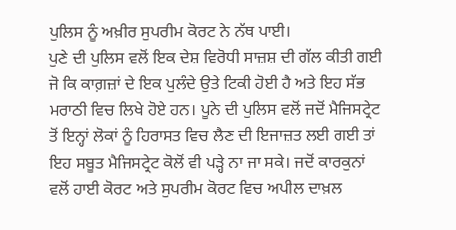ਪੁਲਿਸ ਨੂੰ ਅਖ਼ੀਰ ਸੁਪਰੀਮ ਕੋਰਟ ਨੇ ਨੱਥ ਪਾਈ।
ਪੁਣੇ ਦੀ ਪੁਲਿਸ ਵਲੋਂ ਇਕ ਦੇਸ਼ ਵਿਰੋਧੀ ਸਾਜ਼ਸ਼ ਦੀ ਗੱਲ ਕੀਤੀ ਗਈ ਜੋ ਕਿ ਕਾਗ਼ਜ਼ਾਂ ਦੇ ਇਕ ਪੁਲੰਦੇ ਉਤੇ ਟਿਕੀ ਹੋਈ ਹੈ ਅਤੇ ਇਹ ਸੱਭ ਮਰਾਠੀ ਵਿਚ ਲਿਖੇ ਹੋਏ ਹਨ। ਪੂਨੇ ਦੀ ਪੁਲਿਸ ਵਲੋਂ ਜਦੋਂ ਮੈਜਿਸਟ੍ਰੇਟ ਤੋਂ ਇਨ੍ਹਾਂ ਲੋਕਾਂ ਨੂੰ ਹਿਰਾਸਤ ਵਿਚ ਲੈਣ ਦੀ ਇਜਾਜ਼ਤ ਲਈ ਗਈ ਤਾਂ ਇਹ ਸਬੂਤ ਮੈਜਿਸਟ੍ਰੇਟ ਕੋਲੋਂ ਵੀ ਪੜ੍ਹੇ ਨਾ ਜਾ ਸਕੇ। ਜਦੋਂ ਕਾਰਕੁਨਾਂ ਵਲੋਂ ਹਾਈ ਕੋਰਟ ਅਤੇ ਸੁਪਰੀਮ ਕੋਰਟ ਵਿਚ ਅਪੀਲ ਦਾਖ਼ਲ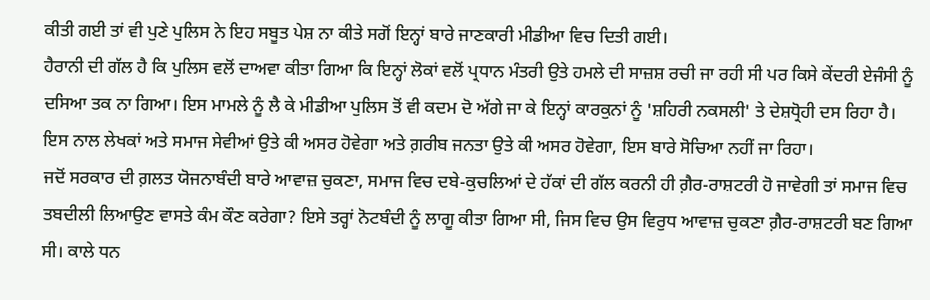ਕੀਤੀ ਗਈ ਤਾਂ ਵੀ ਪੁਣੇ ਪੁਲਿਸ ਨੇ ਇਹ ਸਬੂਤ ਪੇਸ਼ ਨਾ ਕੀਤੇ ਸਗੋਂ ਇਨ੍ਹਾਂ ਬਾਰੇ ਜਾਣਕਾਰੀ ਮੀਡੀਆ ਵਿਚ ਦਿਤੀ ਗਈ।
ਹੈਰਾਨੀ ਦੀ ਗੱਲ ਹੈ ਕਿ ਪੁਲਿਸ ਵਲੋਂ ਦਾਅਵਾ ਕੀਤਾ ਗਿਆ ਕਿ ਇਨ੍ਹਾਂ ਲੋਕਾਂ ਵਲੋਂ ਪ੍ਰਧਾਨ ਮੰਤਰੀ ਉਤੇ ਹਮਲੇ ਦੀ ਸਾਜ਼ਸ਼ ਰਚੀ ਜਾ ਰਹੀ ਸੀ ਪਰ ਕਿਸੇ ਕੇਂਦਰੀ ਏਜੰਸੀ ਨੂੰ ਦਸਿਆ ਤਕ ਨਾ ਗਿਆ। ਇਸ ਮਾਮਲੇ ਨੂੰ ਲੈ ਕੇ ਮੀਡੀਆ ਪੁਲਿਸ ਤੋਂ ਵੀ ਕਦਮ ਦੋ ਅੱਗੇ ਜਾ ਕੇ ਇਨ੍ਹਾਂ ਕਾਰਕੁਨਾਂ ਨੂੰ 'ਸ਼ਹਿਰੀ ਨਕਸਲੀ' ਤੇ ਦੇਸ਼ਧ੍ਰੋਹੀ ਦਸ ਰਿਹਾ ਹੈ। ਇਸ ਨਾਲ ਲੇਖਕਾਂ ਅਤੇ ਸਮਾਜ ਸੇਵੀਆਂ ਉਤੇ ਕੀ ਅਸਰ ਹੋਵੇਗਾ ਅਤੇ ਗ਼ਰੀਬ ਜਨਤਾ ਉਤੇ ਕੀ ਅਸਰ ਹੋਵੇਗਾ, ਇਸ ਬਾਰੇ ਸੋਚਿਆ ਨਹੀਂ ਜਾ ਰਿਹਾ।
ਜਦੋਂ ਸਰਕਾਰ ਦੀ ਗ਼ਲਤ ਯੋਜਨਾਬੰਦੀ ਬਾਰੇ ਆਵਾਜ਼ ਚੁਕਣਾ, ਸਮਾਜ ਵਿਚ ਦਬੇ-ਕੁਚਲਿਆਂ ਦੇ ਹੱਕਾਂ ਦੀ ਗੱਲ ਕਰਨੀ ਹੀ ਗ਼ੈਰ-ਰਾਸ਼ਟਰੀ ਹੋ ਜਾਵੇਗੀ ਤਾਂ ਸਮਾਜ ਵਿਚ ਤਬਦੀਲੀ ਲਿਆਉਣ ਵਾਸਤੇ ਕੰਮ ਕੌਣ ਕਰੇਗਾ? ਇਸੇ ਤਰ੍ਹਾਂ ਨੋਟਬੰਦੀ ਨੂੰ ਲਾਗੂ ਕੀਤਾ ਗਿਆ ਸੀ, ਜਿਸ ਵਿਚ ਉਸ ਵਿਰੁਧ ਆਵਾਜ਼ ਚੁਕਣਾ ਗ਼ੈਰ-ਰਾਸ਼ਟਰੀ ਬਣ ਗਿਆ ਸੀ। ਕਾਲੇ ਧਨ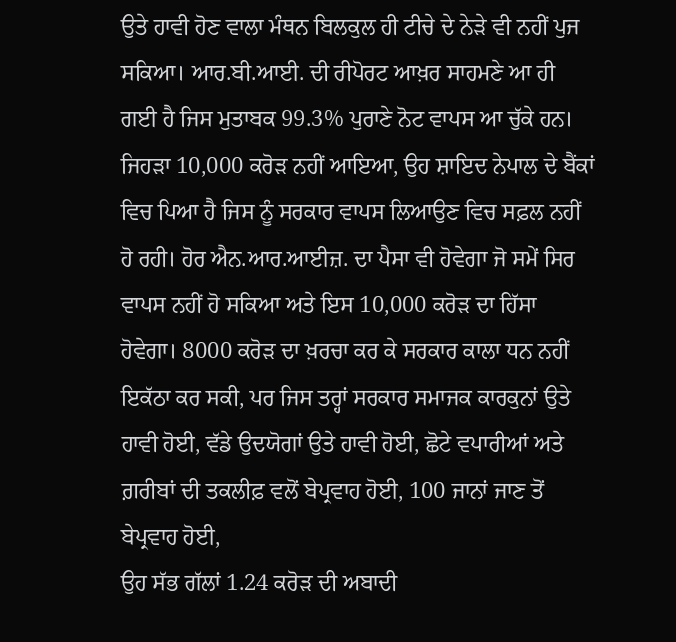ਉਤੇ ਹਾਵੀ ਹੋਣ ਵਾਲਾ ਮੰਥਨ ਬਿਲਕੁਲ ਹੀ ਟੀਚੇ ਦੇ ਨੇੜੇ ਵੀ ਨਹੀਂ ਪੁਜ ਸਕਿਆ। ਆਰ.ਬੀ.ਆਈ. ਦੀ ਰੀਪੋਰਟ ਆਖ਼ਰ ਸਾਹਮਣੇ ਆ ਹੀ ਗਈ ਹੈ ਜਿਸ ਮੁਤਾਬਕ 99.3% ਪੁਰਾਣੇ ਨੋਟ ਵਾਪਸ ਆ ਚੁੱਕੇ ਹਨ।
ਜਿਹੜਾ 10,000 ਕਰੋੜ ਨਹੀਂ ਆਇਆ, ਉਹ ਸ਼ਾਇਦ ਨੇਪਾਲ ਦੇ ਬੈਂਕਾਂ ਵਿਚ ਪਿਆ ਹੈ ਜਿਸ ਨੂੰ ਸਰਕਾਰ ਵਾਪਸ ਲਿਆਉਣ ਵਿਚ ਸਫ਼ਲ ਨਹੀਂ ਹੋ ਰਹੀ। ਹੋਰ ਐਨ.ਆਰ.ਆਈਜ਼. ਦਾ ਪੈਸਾ ਵੀ ਹੋਵੇਗਾ ਜੋ ਸਮੇਂ ਸਿਰ ਵਾਪਸ ਨਹੀਂ ਹੋ ਸਕਿਆ ਅਤੇ ਇਸ 10,000 ਕਰੋੜ ਦਾ ਹਿੱਸਾ ਹੋਵੇਗਾ। 8000 ਕਰੋੜ ਦਾ ਖ਼ਰਚਾ ਕਰ ਕੇ ਸਰਕਾਰ ਕਾਲਾ ਧਨ ਨਹੀਂ ਇਕੱਠਾ ਕਰ ਸਕੀ, ਪਰ ਜਿਸ ਤਰ੍ਹਾਂ ਸਰਕਾਰ ਸਮਾਜਕ ਕਾਰਕੁਨਾਂ ਉਤੇ ਹਾਵੀ ਹੋਈ, ਵੱਡੇ ਉਦਯੋਗਾਂ ਉਤੇ ਹਾਵੀ ਹੋਈ, ਛੋਟੇ ਵਪਾਰੀਆਂ ਅਤੇ ਗ਼ਰੀਬਾਂ ਦੀ ਤਕਲੀਫ਼ ਵਲੋਂ ਬੇਪ੍ਰਵਾਹ ਹੋਈ, 100 ਜਾਨਾਂ ਜਾਣ ਤੋਂ ਬੇਪ੍ਰਵਾਹ ਹੋਈ,
ਉਹ ਸੱਭ ਗੱਲਾਂ 1.24 ਕਰੋੜ ਦੀ ਅਬਾਦੀ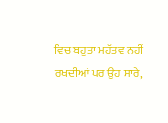ਵਿਚ ਬਹੁਤਾ ਮਹੱਤਵ ਨਹੀਂ ਰਖਦੀਆਂ ਪਰ ਉਹ ਸਾਰੇ,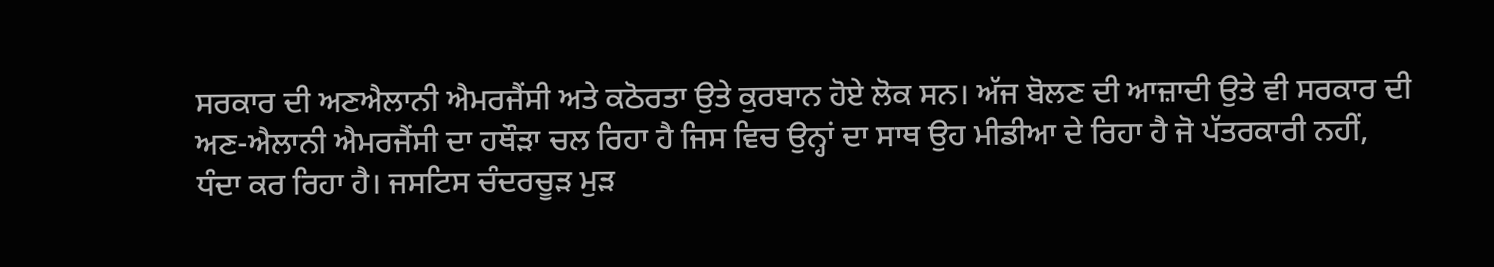ਸਰਕਾਰ ਦੀ ਅਣਐਲਾਨੀ ਐਮਰਜੈਂਸੀ ਅਤੇ ਕਠੋਰਤਾ ਉਤੇ ਕੁਰਬਾਨ ਹੋਏ ਲੋਕ ਸਨ। ਅੱਜ ਬੋਲਣ ਦੀ ਆਜ਼ਾਦੀ ਉਤੇ ਵੀ ਸਰਕਾਰ ਦੀ ਅਣ-ਐਲਾਨੀ ਐਮਰਜੈਂਸੀ ਦਾ ਹਥੌੜਾ ਚਲ ਰਿਹਾ ਹੈ ਜਿਸ ਵਿਚ ਉਨ੍ਹਾਂ ਦਾ ਸਾਥ ਉਹ ਮੀਡੀਆ ਦੇ ਰਿਹਾ ਹੈ ਜੋ ਪੱਤਰਕਾਰੀ ਨਹੀਂ, ਧੰਦਾ ਕਰ ਰਿਹਾ ਹੈ। ਜਸਟਿਸ ਚੰਦਰਚੂੜ ਮੁੜ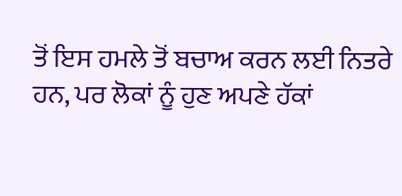ਤੋਂ ਇਸ ਹਮਲੇ ਤੋਂ ਬਚਾਅ ਕਰਨ ਲਈ ਨਿਤਰੇ ਹਨ, ਪਰ ਲੋਕਾਂ ਨੂੰ ਹੁਣ ਅਪਣੇ ਹੱਕਾਂ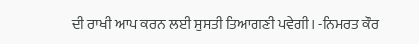ਦੀ ਰਾਖੀ ਆਪ ਕਰਨ ਲਈ ਸੁਸਤੀ ਤਿਆਗਣੀ ਪਵੇਗੀ। -ਨਿਮਰਤ ਕੌਰ